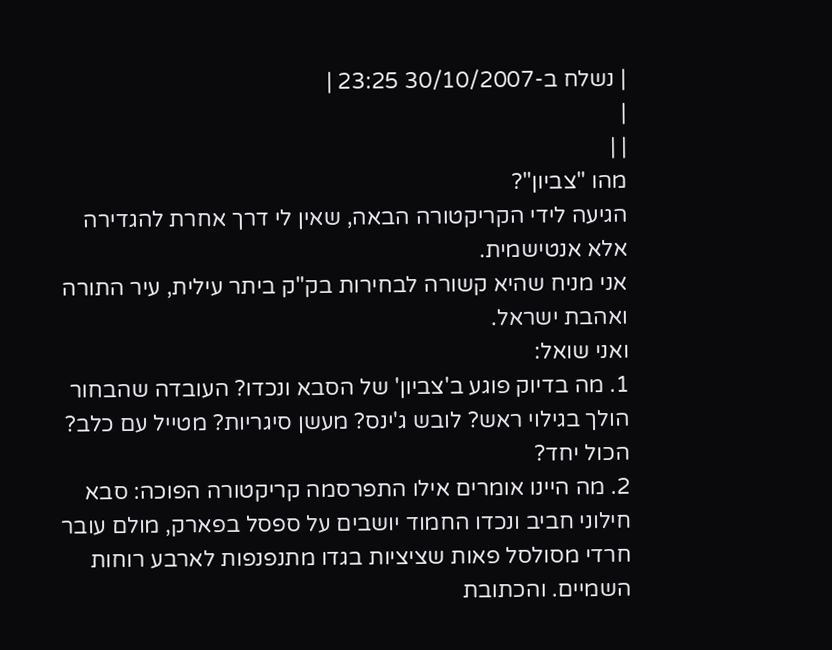| נשלח ב-30/10/2007 23:25 |
|
| |
מהו "צביון"?
הגיעה לידי הקריקטורה הבאה, שאין לי דרך אחרת להגדירה אלא אנטישמית.
אני מניח שהיא קשורה לבחירות בק"ק ביתר עילית, עיר התורה ואהבת ישראל.
ואני שואל:
1. מה בדיוק פוגע ב'צביון' של הסבא ונכדו? העובדה שהבחור הולך בגילוי ראש? לובש ג'ינס? מעשן סיגריות? מטייל עם כלב? הכול יחד?
2. מה היינו אומרים אילו התפרסמה קריקטורה הפוכה: סבא חילוני חביב ונכדו החמוד יושבים על ספסל בפארק, מולם עובר חרדי מסולסל פאות שציציות בגדו מתנפנפות לארבע רוחות השמיים. והכתובת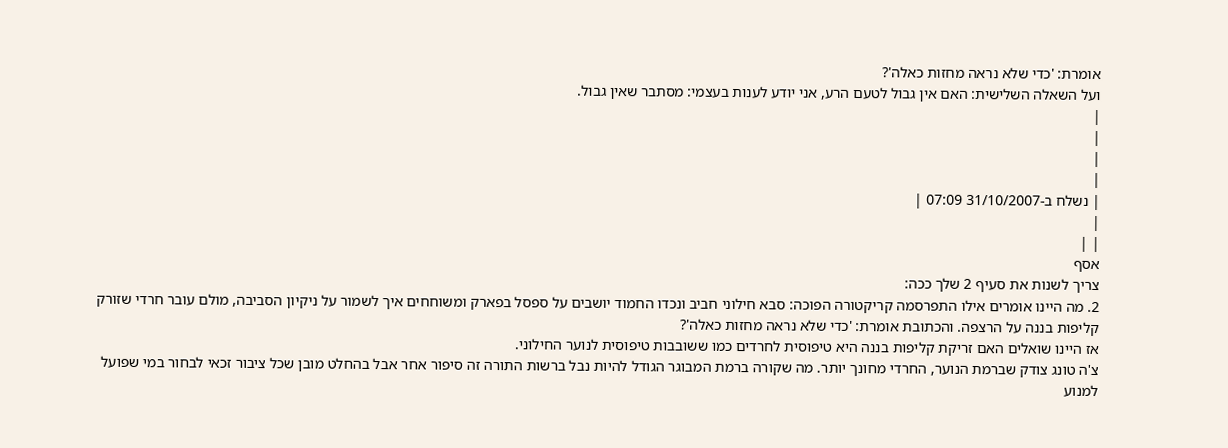אומרת: 'כדי שלא נראה מחזות כאלה'?
ועל השאלה השלישית: האם אין גבול לטעם הרע, אני יודע לענות בעצמי: מסתבר שאין גבול.
|
|
|
|
| נשלח ב-31/10/2007 07:09 |
|
| |
אסף
צריך לשנות את סעיף 2 שלך ככה:
2. מה היינו אומרים אילו התפרסמה קריקטורה הפוכה: סבא חילוני חביב ונכדו החמוד יושבים על ספסל בפארק ומשוחחים איך לשמור על ניקיון הסביבה, מולם עובר חרדי שזורק קליפות בננה על הרצפה. והכתובת אומרת: 'כדי שלא נראה מחזות כאלה'?
אז היינו שואלים האם זריקת קליפות בננה היא טיפוסית לחרדים כמו ששובבות טיפוסית לנוער החילוני.
צ'ה טונג צודק שברמת הנוער, החרדי מחונך יותר. מה שקורה ברמת המבוגר הגודל להיות נבל ברשות התורה זה סיפור אחר אבל בהחלט מובן שכל ציבור זכאי לבחור במי שפועל למנוע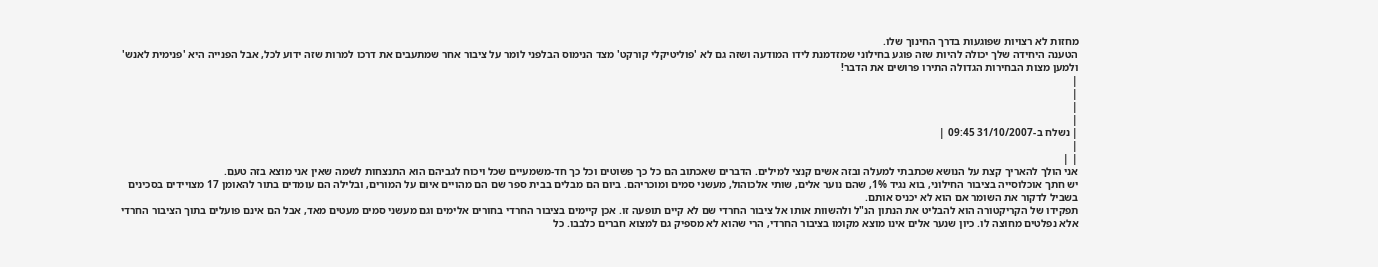מחזות לא רצויות שפוגעות בדרך החינוך שלו.
הטענה היחידה שלך יכולה להיות שזה פוגע בחילוני שמזדמנת לידו המודעה ושזה גם לא 'פוליטיקלי קורקט' מצד הנימוס הבלפני לומר על ציבור אחר שמתעבים את דרכו למרות שזה ידוע לכל, אבל הפנייה היא 'פנימית לאנש' ולמען מצות הבחירות הגדולה התירו פרושים את הדבר!
|
|
|
|
| נשלח ב-31/10/2007 09:45 |
|
| |
אני הולך להאריך קצת על הנושא שכתבתי למעלה ובזה אשים קנצי למילים. הדברים שאכתוב הם כל כך פשוטים וכל כך חד-משמעיים שכל ויכוח לגביהם הוא התנצחות לשמה שאין אני מוצא בזה טעם.
יש חתך אוכלוסייה בציבור החילוני, בוא נגיד 1%, שהם נוער אלים, שותי אלכוהול, מעשני סמים ומוכריהם. ביום הם מבלים בבית ספר שם הם מהויים איום על המורים, ובלילה הם עומדים בתור להאומן 17 מצויידים בסכינים בשביל לדקור את השומר אם הוא לא יכניס אותם.
תפקידו של הקריקטורה הוא להבליט את הנתון הנ"ל ולהשוות אותו אל ציבור החרדי שם לא קיים תופעה זו. אכן קיימים בציבור החרדי בחורים אלימים וגם מעשני סמים מעטים מאד, אבל הם אינם פועלים בתוך הציבור החרדי אלא נפלטים מחוצה לו. כיון שנער אלים אינו מוצא מקומו בציבור החרדי, הרי שהוא לא מספיק גם למצוא חברים כלבבו. כל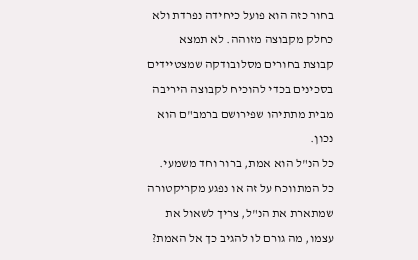בחור כזה הוא פועל כיחידה נפרדת ולא כחלק מקבוצה מזוהה. לא תמצא קבוצת בחורים מסלובודקה שמצטיידים בסכינים בכדי להוכיח לקבוצה היריבה מבית מתתיהו שפירושם ברמב"ם הוא נכון.
כל הנ"ל הוא אמת, ברור וחד משמעי. כל המתווכח על זה או נפגע מקריקטורה שמתארת את הנ"ל, צריך לשאול את עצמו, מה גורם לו להגיב כך אל האמת?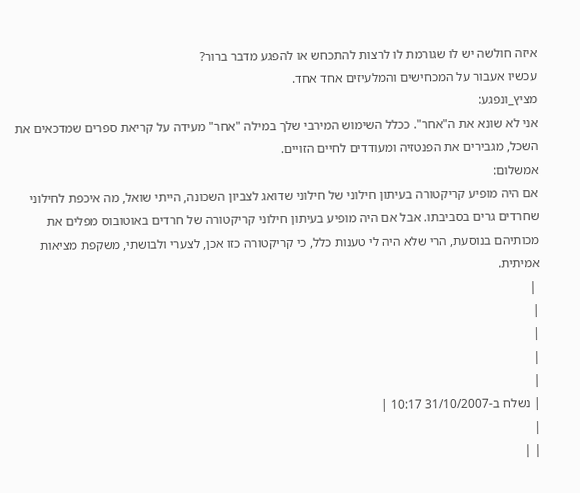איזה חולשה יש לו שגורמת לו לרצות להתכחש או להפגע מדבר ברור?
עכשיו אעבור על המכחישים והמלעיזים אחד אחד.
מציץ_ונפגע:
אני לא שונא את ה"אחר". ככלל השימוש המירבי שלך במילה "אחר" מעידה על קריאת ספרים שמדכאים את השכל, מגבירים את הפנטזיה ומעודדים לחיים הזויים.
אמשלום:
אם היה מופיע קריקטורה בעיתון חילוני של חילוני שדואג לצביון השכונה, הייתי שואל, מה איכפת לחילוני שחרדים גרים בסביבתו. אבל אם היה מופיע בעיתון חילוני קריקטורה של חרדים באוטובוס מפלים את מכותיהם בנוסעת, הרי שלא היה לי טענות כלל, כי קריקטורה כזו אכן, לצערי ולבושתי, משקפת מציאות אמיתית.
 |
|
|
|
|
| נשלח ב-31/10/2007 10:17 |
|
| |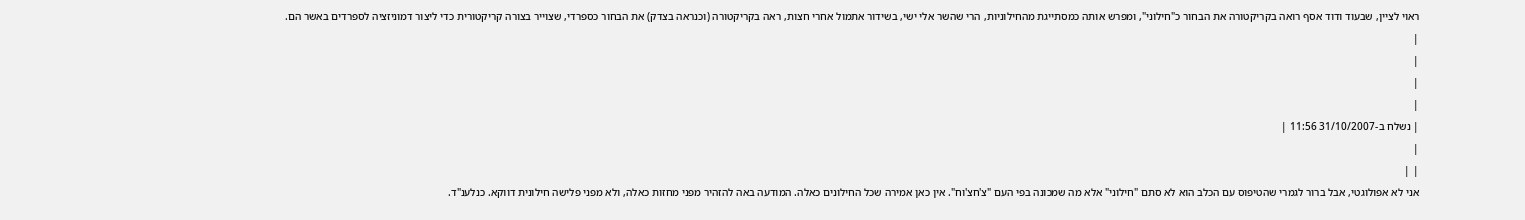ראוי לציין, שבעוד ודוד אסף רואה בקריקטורה את הבחור כ"חילוני", ומפרש אותה כמסתייגת מהחילוניות, הרי שהשר אלי ישי, בשידור אתמול אחרי חצות, ראה בקריקטורה (וכנראה בצדק) את הבחור כספרדי, שצוייר בצורה קריקטורית כדי ליצור דמוניזציה לספרדים באשר הם.
|
|
|
|
| נשלח ב-31/10/2007 11:56 |
|
| |
אני לא אפולוגטי, אבל ברור לגמרי שהטיפוס עם הכלב הוא לא סתם "חילוני" אלא מה שמכונה בפי העם "צ'חצ'וח". אין כאן אמירה שכל החילונים כאלה. המודעה באה להזהיר מפני מחזות כאלה, ולא מפני פלישה חילונית דווקא. כנלענ"ד.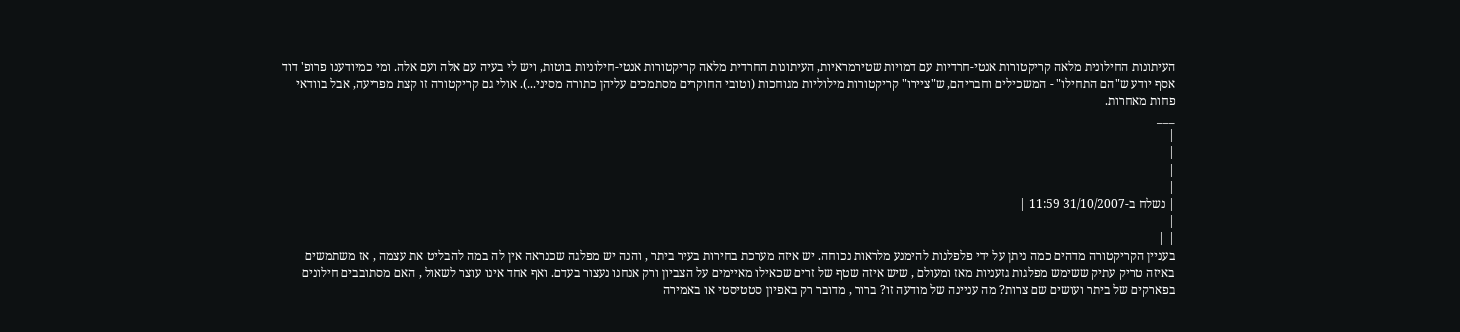העיתונות החילונית מלאה קריקטורות אנטי-חרדיות עם דמויות שטירמראיות, העיתונות החרדית מלאה קריקטורות אנטי-חילוניות בוטות, ויש לי בעיה עם אלה ועם אלה. ומי כמיודענו פרופ' דוד אסף יודע ש"הם התחילו" - המשכילים וחבריהם, ש"ציירו" קריקטורות מילוליות מגוחכות (וטובי החוקרים מסתמכים עליהן כתורה מסיני...). אולי גם קריקטורה זו קצת מפריעה, אבל בוודאי פחות מאחרות.
___
|
|
|
|
| נשלח ב-31/10/2007 11:59 |
|
| |
בעניין הקריקטורה מדהים כמה ניתן על ידי פלפלנות להימנע מלראות נכוחה. יש איזה מערכת בחירות בעיר ביתר , והנה יש מפלגה שכנראה אין לה במה להבליט את עצמה , אז משתמשים באיזה טריק עתיק ששימש מפלגות גזעניות מאז ומעולם , שיש איזה שטף של זרים שכאילו מאיימים על הצביון ורק אנחנו נעצור בעדם. ואף אחד אינו עוצר לשאול , האם מסתובבים חילונים בפארקים של ביתר ועושים שם צרות? מה עניינה של מודעה זו? ברור , מדובר רק באפיון סטטיסטי או באמירה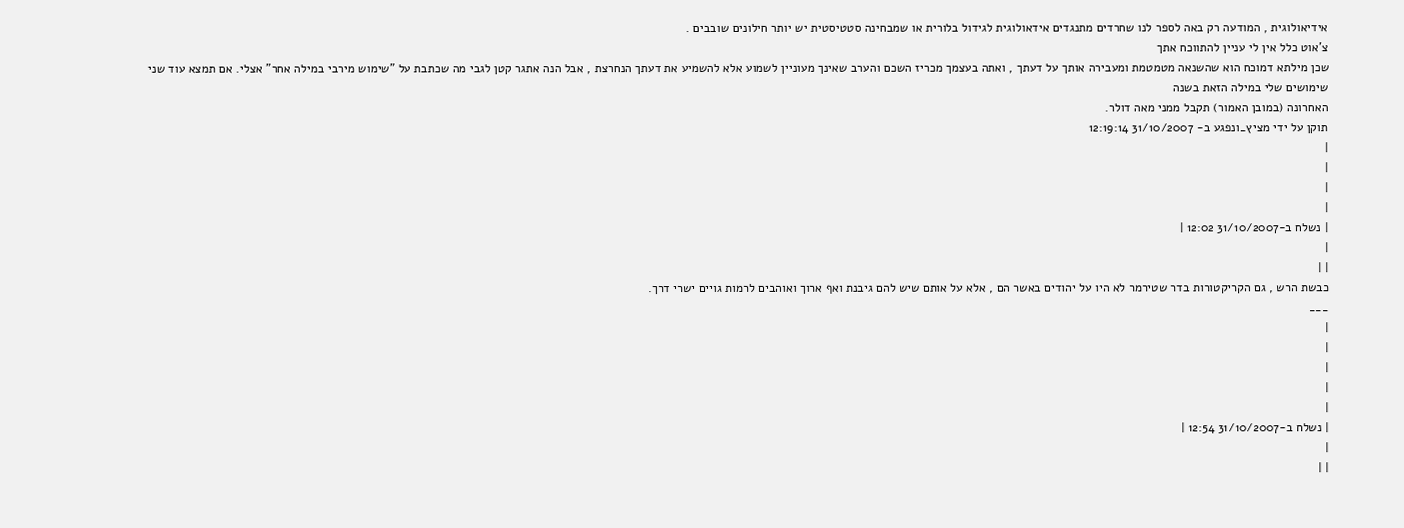אידיאולוגית , המודעה רק באה לספר לנו שחרדים מתנגדים אידאולוגית לגידול בלורית או שמבחינה סטטיסטית יש יותר חילונים שובבים .
צ'אוט כלל אין לי עניין להתווכח אתך
שכן מילתא דמוכח הוא שהשנאה מטמטמת ומעבירה אותך על דעתך , ואתה בעצמך מכריז השכם והערב שאינך מעוניין לשמוע אלא להשמיע את דעתך הנחרצת , אבל הנה אתגר קטן לגבי מה שכתבת על "שימוש מירבי במילה אחר" אצלי. אם תמצא עוד שני שימושים שלי במילה הזאת בשנה
האחרונה (במובן האמור) תקבל ממני מאה דולר.
תוקן על ידי מציץ_ונפגע ב- 31/10/2007 12:19:14
|
|
|
|
| נשלח ב-31/10/2007 12:02 |
|
| |
כבשת הרש , גם הקריקטורות בדר שטירמר לא היו על יהודים באשר הם , אלא על אותם שיש להם גיבנת ואף ארוך ואוהבים לרמות גויים ישרי דרך.
___
|
|
|
|
|
| נשלח ב-31/10/2007 12:54 |
|
| |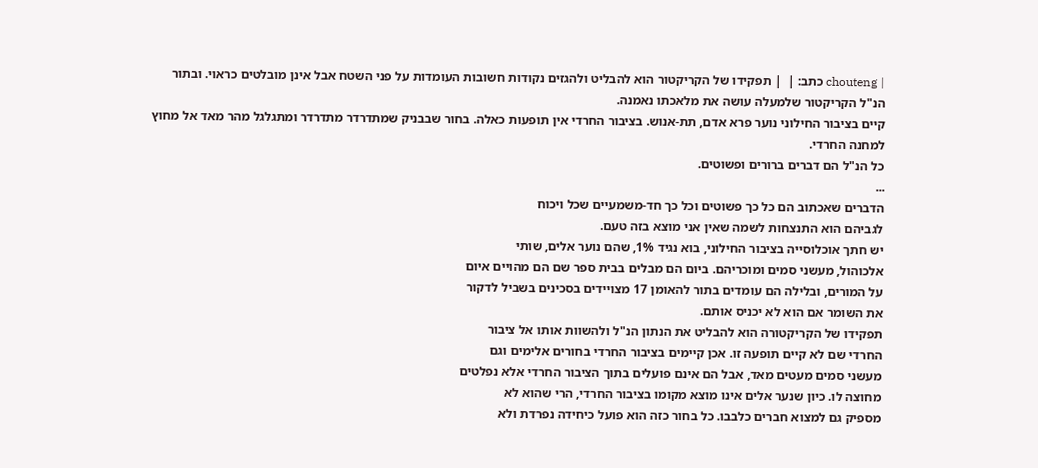| chouteng כתב: |  | תפקידו של הקריקטור הוא להבליט ולהגזים נקודות חשובות העומדות על פני השטח אבל אינן מובלטים כראוי. ובתור הנ"ל הקריקטור שלמעלה עושה את מלאכתו נאמנה.
קיים בציבור החילוני נוער פרא אדם, תת-אנוש. בציבור החרדי אין תופעות כאלה. בחור שבבניק שמתדרדר מתדרדר ומתגלגל מהר מאד אל מחוץ למחנה החרדי.
כל הנ"ל הם דברים ברורים ופשוטים.
...
הדברים שאכתוב הם כל כך פשוטים וכל כך חד-משמעיים שכל ויכוח
לגביהם הוא התנצחות לשמה שאין אני מוצא בזה טעם.
יש חתך אוכלוסייה בציבור החילוני, בוא נגיד 1%, שהם נוער אלים, שותי
אלכוהול, מעשני סמים ומוכריהם. ביום הם מבלים בבית ספר שם הם מהויים איום
על המורים, ובלילה הם עומדים בתור להאומן 17 מצויידים בסכינים בשביל לדקור
את השומר אם הוא לא יכניס אותם.
תפקידו של הקריקטורה הוא להבליט את הנתון הנ"ל ולהשוות אותו אל ציבור
החרדי שם לא קיים תופעה זו. אכן קיימים בציבור החרדי בחורים אלימים וגם
מעשני סמים מעטים מאד, אבל הם אינם פועלים בתוך הציבור החרדי אלא נפלטים
מחוצה לו. כיון שנער אלים אינו מוצא מקומו בציבור החרדי, הרי שהוא לא
מספיק גם למצוא חברים כלבבו. כל בחור כזה הוא פועל כיחידה נפרדת ולא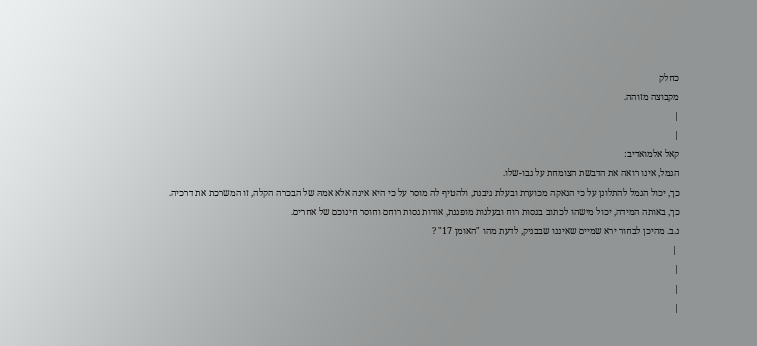כחלק
מקבוצה מזוהה.
|
|
קאל אלמואדיב:
הגמל, אינו רואה את הדבשת הצומחת על גבו-שלו.
כך, יכול הגמל להתלונן על כי הנאקה מכוערת ובעלת גיבנת, ולהטיף לה מוסר על כי היא אינה אלא אמהּ של הבכרה הקלה, זו המשרכת את דרכיה.
כך, באותה המידה, יכול מישהו לכתוב בגסות רוח ובעלגות מופגנת, אודות גסות רוחם וחוסר חינוכם של אחרים.
נ.ב. מהיכן לבחור ירא שמיים שאיננו שבבניק, לדעת מהו "האומן 17" ?
 |
|
|
|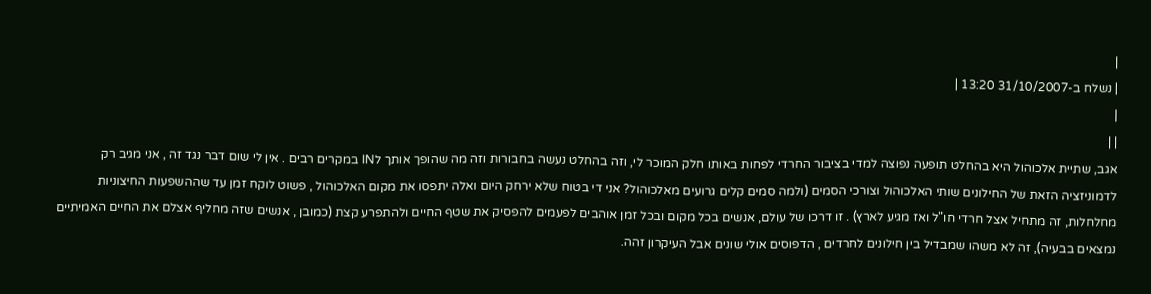|
| נשלח ב-31/10/2007 13:20 |
|
| |
אגב, שתיית אלכוהול היא בהחלט תופעה נפוצה למדי בציבור החרדי לפחות באותו חלק המוכר לי, וזה בהחלט נעשה בחבורות וזה מה שהופך אותך לIN במקרים רבים . אין לי שום דבר נגד זה , אני מגיב רק לדמוניזציה הזאת של החילונים שותי האלכוהול וצורכי הסמים (ולמה סמים קלים גרועים מאלכוהול? אני די בטוח שלא ירחק היום ואלה יתפסו את מקום האלכוהול , פשוט לוקח זמן עד שההשפעות החיצוניות מחלחלות, זה מתחיל אצל חרדי חו"ל ואז מגיע לארץ) . זו דרכו של עולם, אנשים בכל מקום ובכל זמן אוהבים לפעמים להפסיק את שטף החיים ולהתפרע קצת (כמובן , אנשים שזה מחליף אצלם את החיים האמיתיים נמצאים בבעיה), זה לא משהו שמבדיל בין חילונים לחרדים , הדפוסים אולי שונים אבל העיקרון זהה.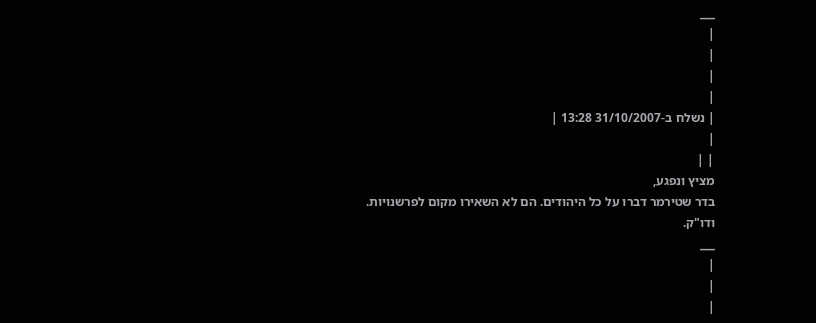___
|
|
|
|
| נשלח ב-31/10/2007 13:28 |
|
| |
מציץ ונפגע,
בדר שטירמר דברו על כל היהודים. הם לא השאירו מקום לפרשנויות. ודו"ק.
___
|
|
|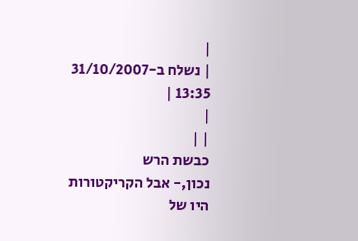|
| נשלח ב-31/10/2007 13:35 |
|
| |
כבשת הרש
נכון,- אבל הקריקטורות היו של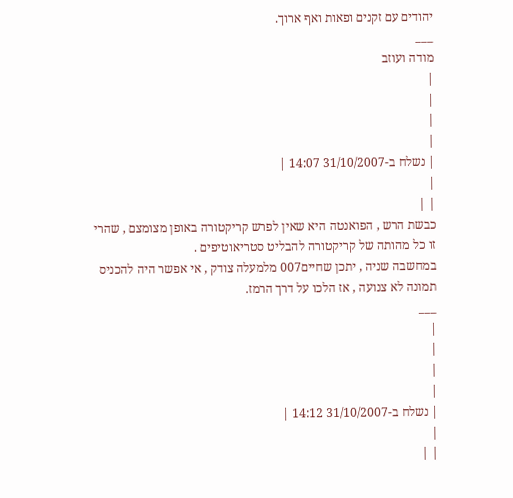יהודים עם זקנים ופאות ואף ארוך.
___
מודה ועוזב
|
|
|
|
| נשלח ב-31/10/2007 14:07 |
|
| |
כבשת הרש , הפואנטה היא שאין לפרש קריקטורה באופן מצומצם , שהרי זו כל מהותה של קריקטורה להבליט סטריאוטיפים .
במחשבה שניה , יתכן שחיים007 מלמעלה צודק , אי אפשר היה להכניס תמונה לא צנועה , אז הלכו על דרך הרמז.
___
|
|
|
|
| נשלח ב-31/10/2007 14:12 |
|
| |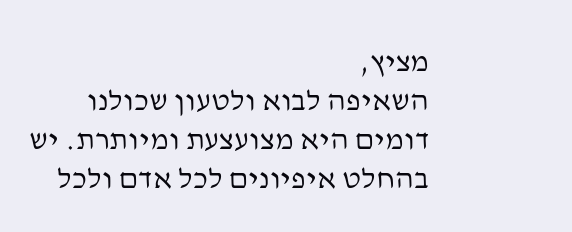מציץ,
השאיפה לבוא ולטעון שכולנו דומים היא מצועצעת ומיותרת. יש בהחלט איפיונים לכל אדם ולכל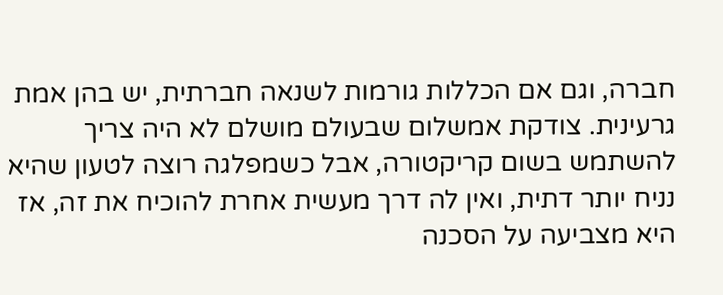חברה, וגם אם הכללות גורמות לשנאה חברתית, יש בהן אמת גרעינית. צודקת אמשלום שבעולם מושלם לא היה צריך להשתמש בשום קריקטורה, אבל כשמפלגה רוצה לטעון שהיא נניח יותר דתית, ואין לה דרך מעשית אחרת להוכיח את זה, אז היא מצביעה על הסכנה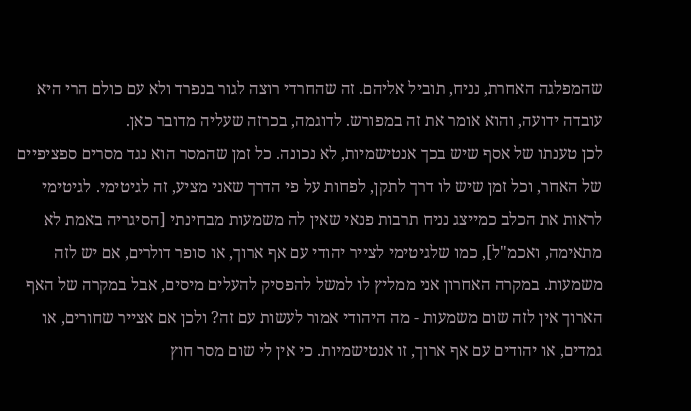שהמפלגה האחרת, נניח, תוביל אליהם. זה שהחרדי רוצה לגור בנפרד ולא עם כולם הרי היא עובדה ידועה, והוא אומר את זה במפורש. לדוגמה, בכרזה שעליה מדובר כאן.
לכן טענתו של אסף שיש בכך אנטישמיות, לא נכונה. כל זמן שהמסר הוא נגד מסרים ספציפיים של האחר, וכל זמן שיש לו דרך לתקן, לפחות על פי הדרך שאני מציע, זה לגיטימי. לגיטימי לראות את הכלב כמייצג נניח תרבות פנאי שאין לה משמעות מבחינתי [הסיגריה באמת לא מתאימה, ואכמ"ל], כמו שלגיטימי לצייר יהודי עם אף ארוך, או סופר דולרים, אם יש לזה משמעות. במקרה האחרון אני ממליץ לו למשל להפסיק להעלים מיסים, אבל במקרה של האף הארוך אין לזה שום משמעות - מה היהודי אמור לעשות עם זה? ולכן אם אצייר שחורים, או גמדים, או יהודים עם אף ארוך, זו אנטישמיות. כי אין לי שום מסר חוץ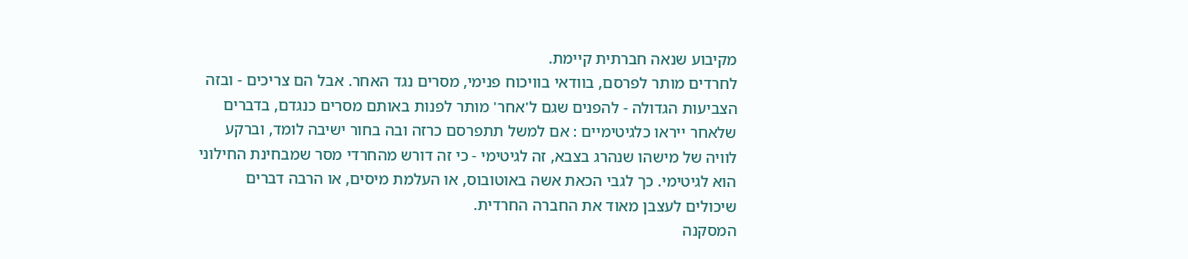מקיבוע שנאה חברתית קיימת.
לחרדים מותר לפרסם, בוודאי בוויכוח פנימי, מסרים נגד האחר. אבל הם צריכים - ובזה הצביעות הגדולה - להפנים שגם ל'אחר' מותר לפנות באותם מסרים כנגדם, בדברים שלאחר ייראו כלגיטימיים : אם למשל תתפרסם כרזה ובה בחור ישיבה לומד, וברקע לוויה של מישהו שנהרג בצבא, זה לגיטימי - כי זה דורש מהחרדי מסר שמבחינת החילוני הוא לגיטימי. כך לגבי הכאת אשה באוטובוס, או העלמת מיסים, או הרבה דברים שיכולים לעצבן מאוד את החברה החרדית.
המסקנה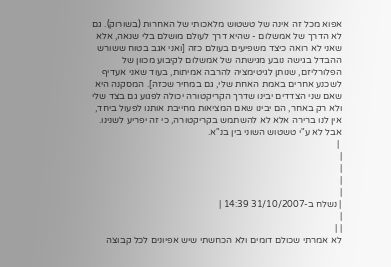אפוא מכל זה אינה של טשטוש מלאכותי של האחרות (בשורוק). גם לא הדרך של אמשלום - שהיא דרך לעולם מושלם בלי שנאה, אלא שאני לא רואה כיצד משפיעים בעולם כזה [ואני אגב בטוח ששורש ההבדל בגישה נובע מגישתה של אמשלום לקיבוע מכוון של הפלורליזם, שנותן לגיטימציה להרבה אמיתות, בעוד שאני אעדיף לשכנע אחרים באמת האחת שלי, גם במחיר שכזה]. המסקנה היא שאם שני הצדדים יבינו שדרך הקריקטורה יכולה לפגוע גם בצד שלי ולא רק באחר, הם יבינו שאם המציאות מחייבת אותנו לפעול ביחד, אין לנו ברירה אלא לא להשתמש בקריקטורה, כי זה יפריע לשנינו. אבל לא ע"י טשטוש השוני בין בנ"א.
 |
|
|
|
|
| נשלח ב-31/10/2007 14:39 |
|
| |
לא אמרתי שכולם דומים ולא הכחשתי שיש אפיונים לכל קבוצה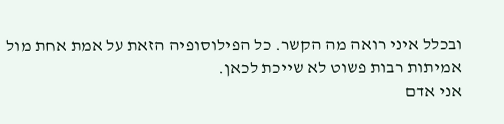ובכלל איני רואה מה הקשר. כל הפילוסופיה הזאת על אמת אחת מול אמיתות רבות פשוט לא שייכת לכאן.
אני אדם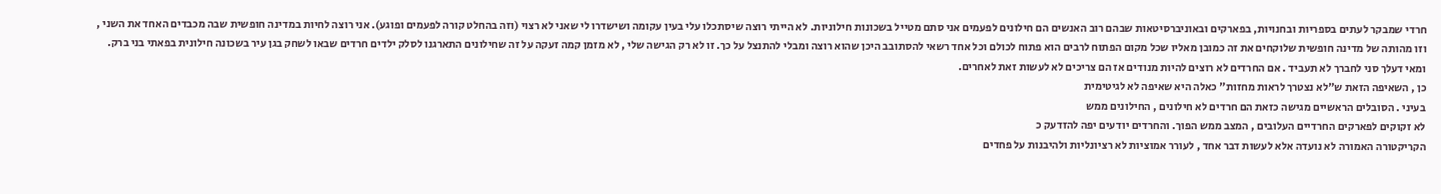חרדי שמבקר לעתים בספריות ובחנויות, בפארקים ובאוניברסיטאות שבהם רוב האנשים הם חילונים לפעמים אני סתם מטייל בשכונות חילוניות. לא הייתי רוצה שיסתכלו עלי בעין עקומה ושישדרו לי שאני לא רצוי (וזה בהחלט קורה לפעמים ופוגע). אני רוצה לחיות במדינה חופשית שבה מכבדים האחד את השני , וזו מהותה של מדינה חופשית שלוקחים את זה כמובן מאליו שכל מקום הפתוח לרבים הוא פתוח לכולם וכל אחד רשאי להסתובב היכן שהוא רוצה ומבלי להתנצל על כך. זו לא רק הגישה שלי , לא מזמן קמה זעקה על זה שחילונים התארגנו לסלק ילדים חרדים שבאו לשחק בגן עיר בשכונה חילונית בפאתי בני ברק. ומאי דעלך סני לחברך לא תעביד . אם החרדים לא רוצים להיות מנודים אז הם צריכים לא לעשות זאת לאחרים.
כן , השאיפה הזאת ש"לא נצטרך לראות מחזות" כאלה היא שאיפה לא לגיטימית
בעיני . הסובלים הראשיים מגישה כזאת הם חרדים לא חילונים , החילונים ממש
לא זקוקים לפארקים החרדיים העלובים , המצב ממש הפוך. והחרדים יודעים יפה להזדעק כ
הקריקטורה האמורה לא נועדה אלא לעשות דבר אחד , לעורר אמוציות לא רציונליות ולהיבנות על פחדים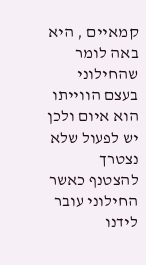קמאיים , היא באה לומר שהחילוני בעצם הווייתו הוא איום ולכן יש לפעול שלא נצטרך להצטנף כאשר החילוני עובר לידנו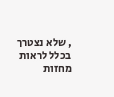, שלא נצטרך בכלל לראות מחזות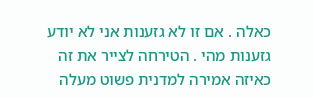כאלה . אם זו לא גזענות אני לא יודע גזענות מהי . הטירחה לצייר את זה כאיזה אמירה למדנית פשוט מעלה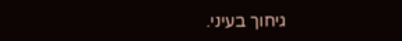גיחוך בעיני.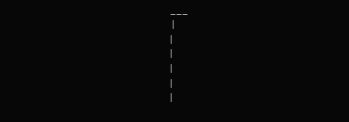___
 |
|
|
|
|
|